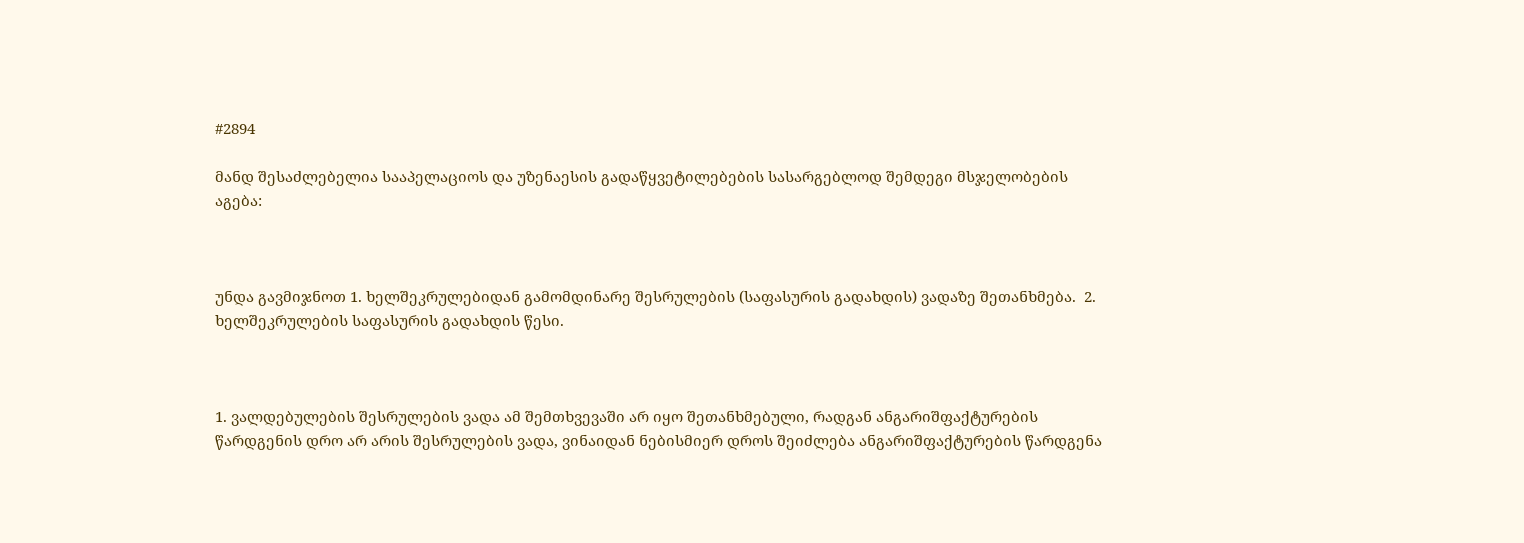#2894

მანდ შესაძლებელია სააპელაციოს და უზენაესის გადაწყვეტილებების სასარგებლოდ შემდეგი მსჯელობების აგება:



უნდა გავმიჯნოთ 1. ხელშეკრულებიდან გამომდინარე შესრულების (საფასურის გადახდის) ვადაზე შეთანხმება.  2. ხელშეკრულების საფასურის გადახდის წესი.



1. ვალდებულების შესრულების ვადა ამ შემთხვევაში არ იყო შეთანხმებული, რადგან ანგარიშფაქტურების წარდგენის დრო არ არის შესრულების ვადა, ვინაიდან ნებისმიერ დროს შეიძლება ანგარიშფაქტურების წარდგენა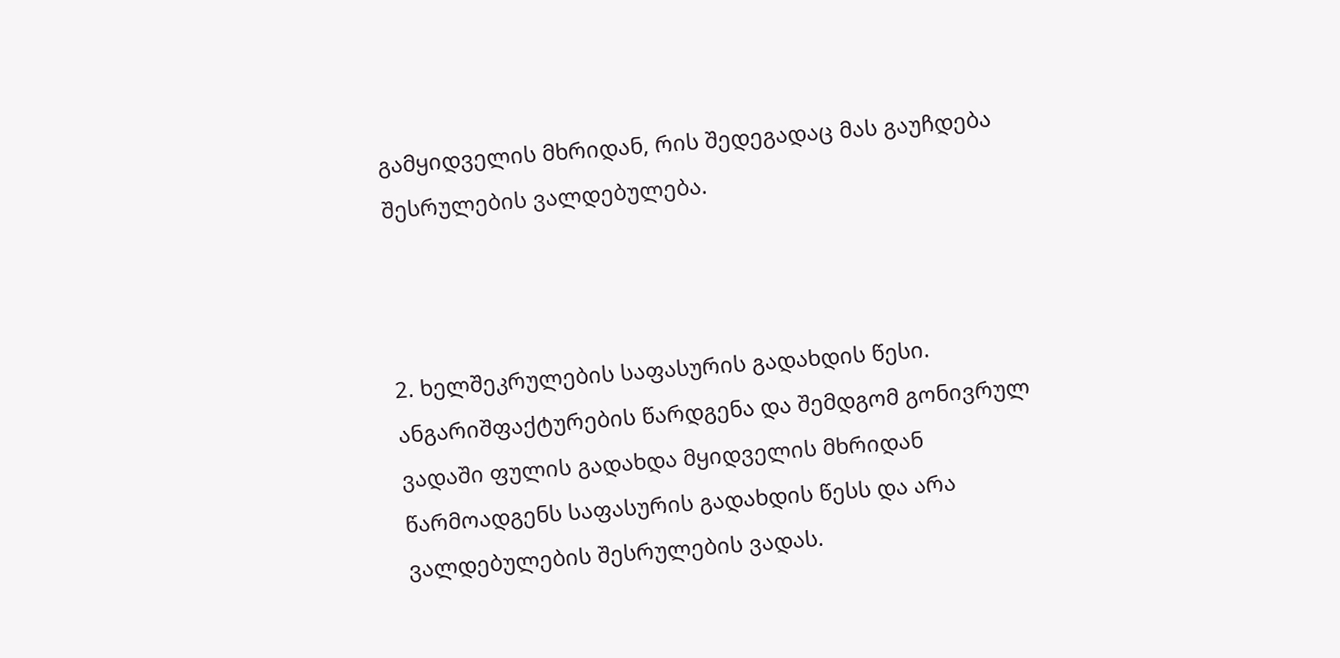გამყიდველის მხრიდან, რის შედეგადაც მას გაუჩდება შესრულების ვალდებულება.



2. ხელშეკრულების საფასურის გადახდის წესი. ანგარიშფაქტურების წარდგენა და შემდგომ გონივრულ ვადაში ფულის გადახდა მყიდველის მხრიდან წარმოადგენს საფასურის გადახდის წესს და არა ვალდებულების შესრულების ვადას.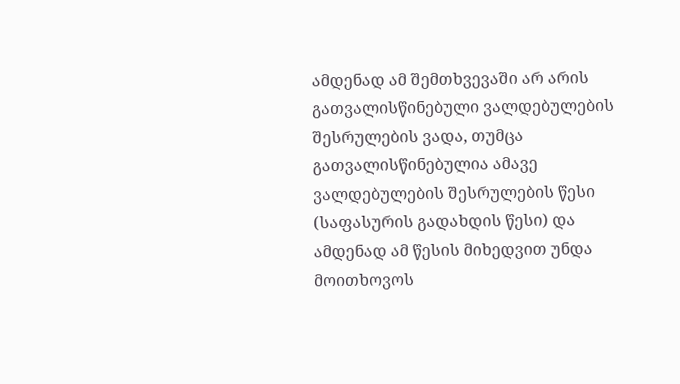ამდენად ამ შემთხვევაში არ არის გათვალისწინებული ვალდებულების შესრულების ვადა, თუმცა გათვალისწინებულია ამავე ვალდებულების შესრულების წესი (საფასურის გადახდის წესი) და ამდენად ამ წესის მიხედვით უნდა მოითხოვოს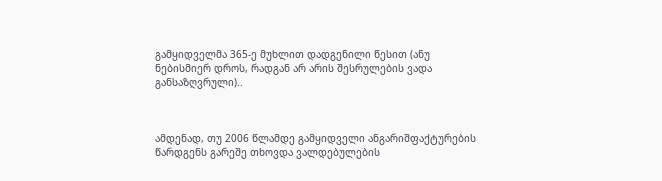გამყიდველმა 365-ე მუხლით დადგენილი წესით (ანუ ნებისმიერ დროს, რადგან არ არის შესრულების ვადა განსაზღვრული)..



ამდენად, თუ 2006 წლამდე გამყიდველი ანგარიშფაქტურების წარდგენს გარეშე თხოვდა ვალდებულების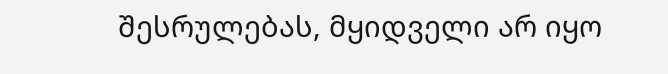შესრულებას, მყიდველი არ იყო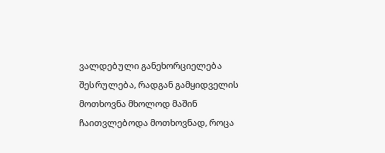ვალდებული განეხორციელება შესრულება, რადგან გამყიდველის მოთხოვნა მხოლოდ მაშინ ჩაითვლებოდა მოთხოვნად, როცა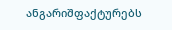ანგარიშფაქტურებს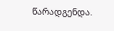წარადგენდა.